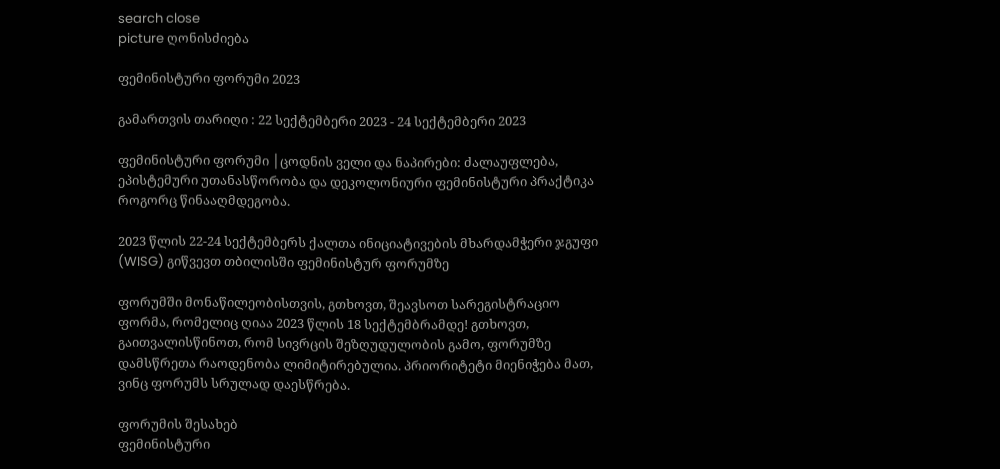search close
picture ღონისძიება

ფემინისტური ფორუმი 2023

გამართვის თარიღი : 22 სექტემბერი 2023 - 24 სექტემბერი 2023

ფემინისტური ფორუმი │ცოდნის ველი და ნაპირები: ძალაუფლება, ეპისტემური უთანასწორობა და დეკოლონიური ფემინისტური პრაქტიკა როგორც წინააღმდეგობა.

2023 წლის 22-24 სექტემბერს ქალთა ინიციატივების მხარდამჭერი ჯგუფი (WISG) გიწვევთ თბილისში ფემინისტურ ფორუმზე

ფორუმში მონაწილეობისთვის, გთხოვთ, შეავსოთ სარეგისტრაციო ფორმა, რომელიც ღიაა 2023 წლის 18 სექტემბრამდე! გთხოვთ, გაითვალისწინოთ, რომ სივრცის შეზღუდულობის გამო, ფორუმზე დამსწრეთა რაოდენობა ლიმიტირებულია. პრიორიტეტი მიენიჭება მათ, ვინც ფორუმს სრულად დაესწრება.

ფორუმის შესახებ
ფემინისტური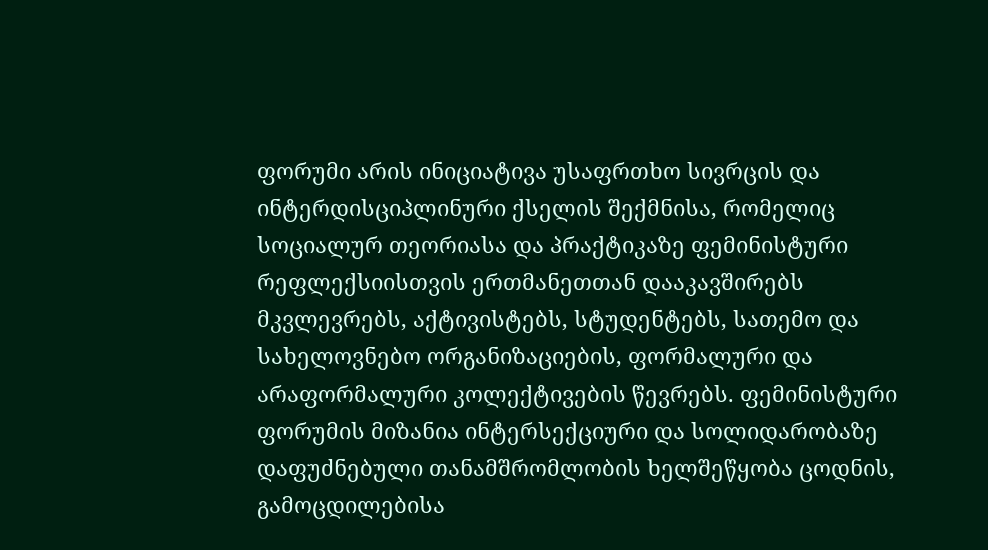ფორუმი არის ინიციატივა უსაფრთხო სივრცის და ინტერდისციპლინური ქსელის შექმნისა, რომელიც სოციალურ თეორიასა და პრაქტიკაზე ფემინისტური რეფლექსიისთვის ერთმანეთთან დააკავშირებს მკვლევრებს, აქტივისტებს, სტუდენტებს, სათემო და სახელოვნებო ორგანიზაციების, ფორმალური და არაფორმალური კოლექტივების წევრებს. ფემინისტური ფორუმის მიზანია ინტერსექციური და სოლიდარობაზე დაფუძნებული თანამშრომლობის ხელშეწყობა ცოდნის, გამოცდილებისა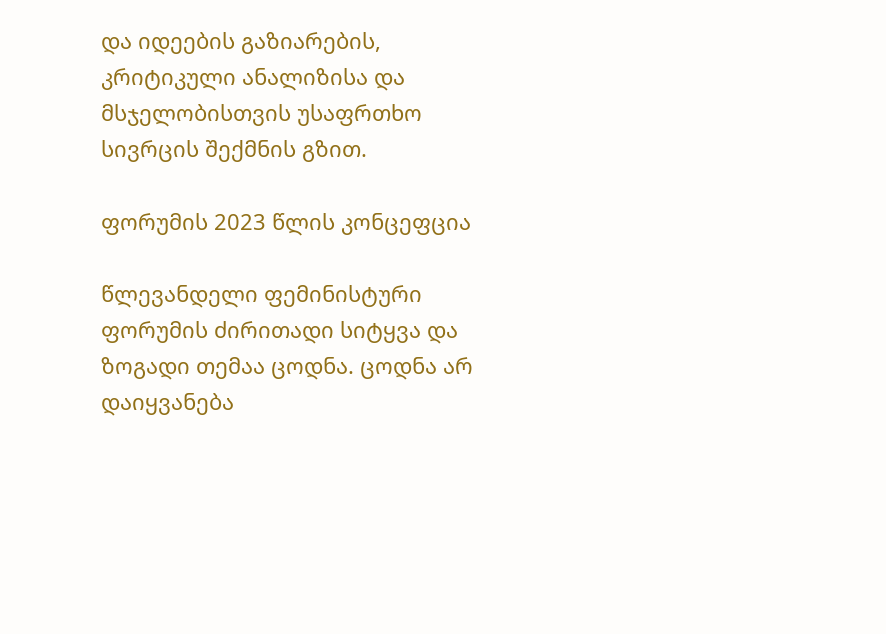და იდეების გაზიარების, კრიტიკული ანალიზისა და მსჯელობისთვის უსაფრთხო სივრცის შექმნის გზით.

ფორუმის 2023 წლის კონცეფცია

წლევანდელი ფემინისტური ფორუმის ძირითადი სიტყვა და ზოგადი თემაა ცოდნა. ცოდნა არ დაიყვანება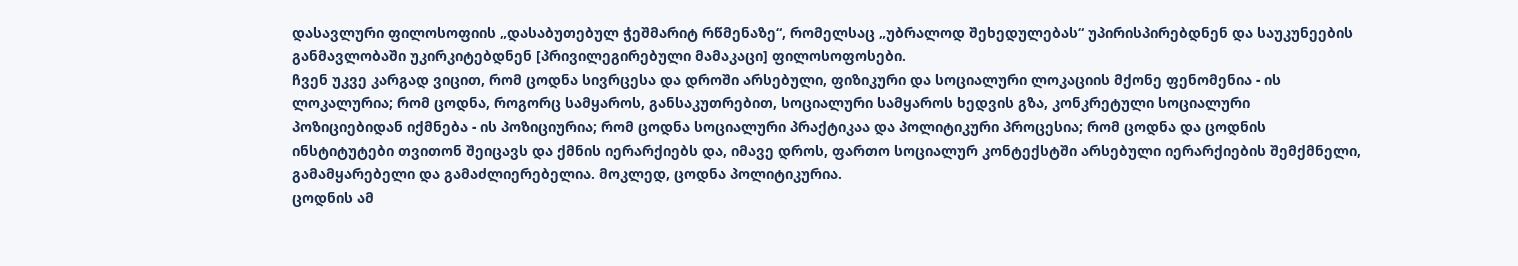დასავლური ფილოსოფიის „დასაბუთებულ ჭეშმარიტ რწმენაზე“, რომელსაც „უბრალოდ შეხედულებას“ უპირისპირებდნენ და საუკუნეების განმავლობაში უკირკიტებდნენ [პრივილეგირებული მამაკაცი] ფილოსოფოსები.
ჩვენ უკვე კარგად ვიცით, რომ ცოდნა სივრცესა და დროში არსებული, ფიზიკური და სოციალური ლოკაციის მქონე ფენომენია - ის ლოკალურია; რომ ცოდნა, როგორც სამყაროს, განსაკუთრებით, სოციალური სამყაროს ხედვის გზა, კონკრეტული სოციალური პოზიციებიდან იქმნება - ის პოზიციურია; რომ ცოდნა სოციალური პრაქტიკაა და პოლიტიკური პროცესია; რომ ცოდნა და ცოდნის ინსტიტუტები თვითონ შეიცავს და ქმნის იერარქიებს და, იმავე დროს, ფართო სოციალურ კონტექსტში არსებული იერარქიების შემქმნელი, გამამყარებელი და გამაძლიერებელია. მოკლედ, ცოდნა პოლიტიკურია.
ცოდნის ამ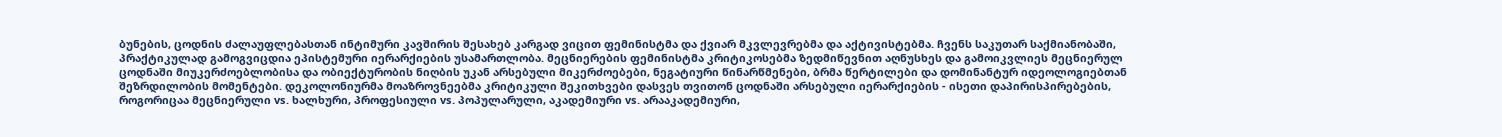ბუნების, ცოდნის ძალაუფლებასთან ინტიმური კავშირის შესახებ კარგად ვიცით ფემინისტმა და ქვიარ მკვლევრებმა და აქტივისტებმა. ჩვენს საკუთარ საქმიანობაში, პრაქტიკულად გამოგვიცდია ეპისტემური იერარქიების უსამართლობა. მეცნიერების ფემინისტმა კრიტიკოსებმა ზედმიწევნით აღნუსხეს და გამოიკვლიეს მეცნიერულ ცოდნაში მიუკერძოებლობისა და ობიექტურობის ნიღბის უკან არსებული მიკერძოებები, ნეგატიური წინარწმენები, ბრმა წერტილები და დომინანტურ იდეოლოგიებთან შეზრდილობის მომენტები. დეკოლონიურმა მოაზროვნეებმა კრიტიკული შეკითხვები დასვეს თვითონ ცოდნაში არსებული იერარქიების - ისეთი დაპირისპირებების, როგორიცაა მეცნიერული vs. ხალხური, პროფესიული vs. პოპულარული, აკადემიური vs. არააკადემიური,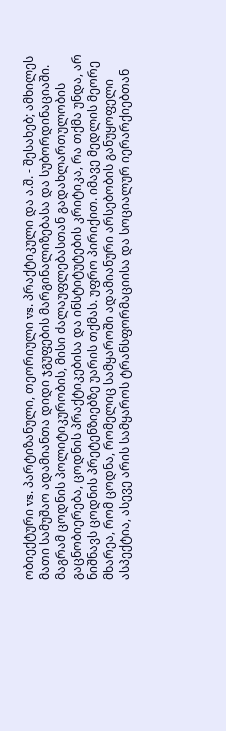ობიექტური vs. პარტიზანული, თეორიული vs. პრაქტიკული და ა.შ. - შესახებ; ამხილეს მათი სამუშაო ადამიანთა დიდი ჯგუფების მარგინალიზებასა და სუბორდინაციაში.
მაგრამ ცოდნის პოლიტიკურობის, მისი ძალაუფლებასთან გადახლართულობის გაცნობიერება, ცოდნის პრაქტიკებისა და ინსტიტუტების კრიტიკა, რა თქმა უნდა, არ ნიშნავს ცოდნის პრეტენზიებზე უარის თქმას. უფრო პირიქით. იმავე მედლის მეორე მხარეა, რომ ცოდნა, რომელიც სამყაროში ადამიანური არსებობის განუყოფელი ასპექტია, ასევე არის სამყაროს ტრანსფორმაციისა და სოციალურ იერარქიებთან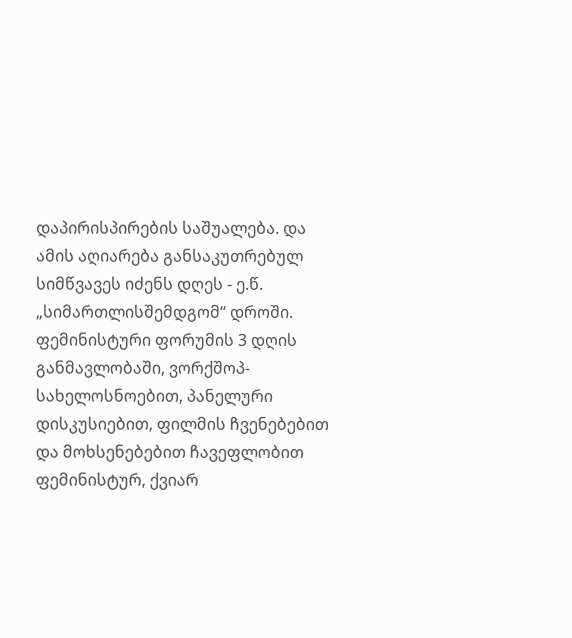დაპირისპირების საშუალება. და ამის აღიარება განსაკუთრებულ სიმწვავეს იძენს დღეს - ე.წ. „სიმართლისშემდგომ“ დროში.
ფემინისტური ფორუმის 3 დღის განმავლობაში, ვორქშოპ-სახელოსნოებით, პანელური დისკუსიებით, ფილმის ჩვენებებით და მოხსენებებით ჩავეფლობით ფემინისტურ, ქვიარ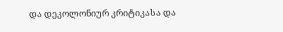და დეკოლონიურ კრიტიკასა და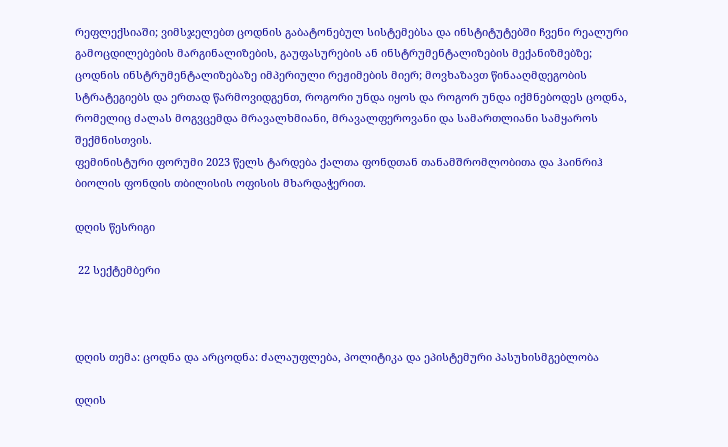რეფლექსიაში; ვიმსჯელებთ ცოდნის გაბატონებულ სისტემებსა და ინსტიტუტებში ჩვენი რეალური გამოცდილებების მარგინალიზების, გაუფასურების ან ინსტრუმენტალიზების მექანიზმებზე; ცოდნის ინსტრუმენტალიზებაზე იმპერიული რეჟიმების მიერ; მოვხაზავთ წინააღმდეგობის სტრატეგიებს და ერთად წარმოვიდგენთ, როგორი უნდა იყოს და როგორ უნდა იქმნებოდეს ცოდნა, რომელიც ძალას მოგვცემდა მრავალხმიანი, მრავალფეროვანი და სამართლიანი სამყაროს შექმნისთვის.
ფემინისტური ფორუმი 2023 წელს ტარდება ქალთა ფონდთან თანამშრომლობითა და ჰაინრიჰ ბიოლის ფონდის თბილისის ოფისის მხარდაჭერით.

დღის წესრიგი

 22 სექტემბერი



დღის თემა: ცოდნა და არცოდნა: ძალაუფლება, პოლიტიკა და ეპისტემური პასუხისმგებლობა

დღის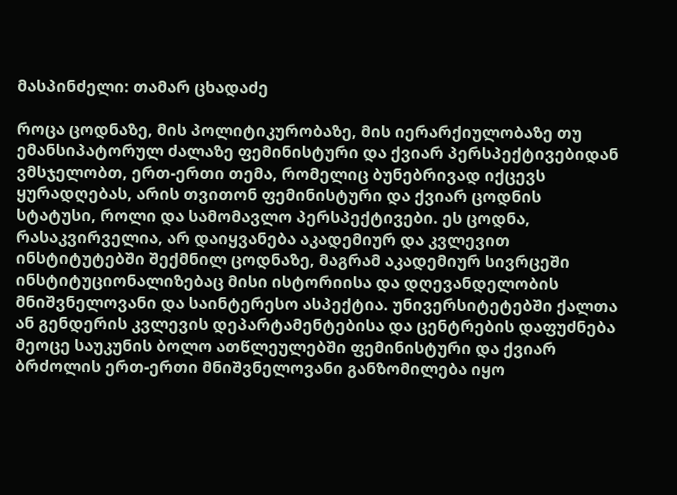მასპინძელი: თამარ ცხადაძე

როცა ცოდნაზე, მის პოლიტიკურობაზე, მის იერარქიულობაზე თუ ემანსიპატორულ ძალაზე ფემინისტური და ქვიარ პერსპექტივებიდან ვმსჯელობთ, ერთ-ერთი თემა, რომელიც ბუნებრივად იქცევს ყურადღებას, არის თვითონ ფემინისტური და ქვიარ ცოდნის სტატუსი, როლი და სამომავლო პერსპექტივები. ეს ცოდნა, რასაკვირველია, არ დაიყვანება აკადემიურ და კვლევით ინსტიტუტებში შექმნილ ცოდნაზე, მაგრამ აკადემიურ სივრცეში ინსტიტუციონალიზებაც მისი ისტორიისა და დღევანდელობის მნიშვნელოვანი და საინტერესო ასპექტია. უნივერსიტეტებში ქალთა ან გენდერის კვლევის დეპარტამენტებისა და ცენტრების დაფუძნება  მეოცე საუკუნის ბოლო ათწლეულებში ფემინისტური და ქვიარ ბრძოლის ერთ-ერთი მნიშვნელოვანი განზომილება იყო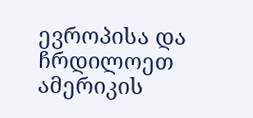ევროპისა და ჩრდილოეთ ამერიკის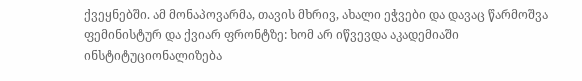ქვეყნებში. ამ მონაპოვარმა, თავის მხრივ, ახალი ეჭვები და დავაც წარმოშვა ფემინისტურ და ქვიარ ფრონტზე: ხომ არ იწვევდა აკადემიაში ინსტიტუციონალიზება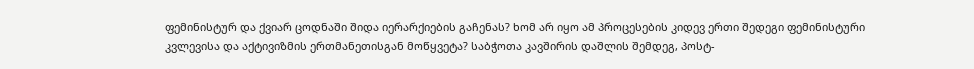ფემინისტურ და ქვიარ ცოდნაში შიდა იერარქიების გაჩენას? ხომ არ იყო ამ პროცესების კიდევ ერთი შედეგი ფემინისტური კვლევისა და აქტივიზმის ერთმანეთისგან მოწყვეტა? საბჭოთა კავშირის დაშლის შემდეგ, პოსტ-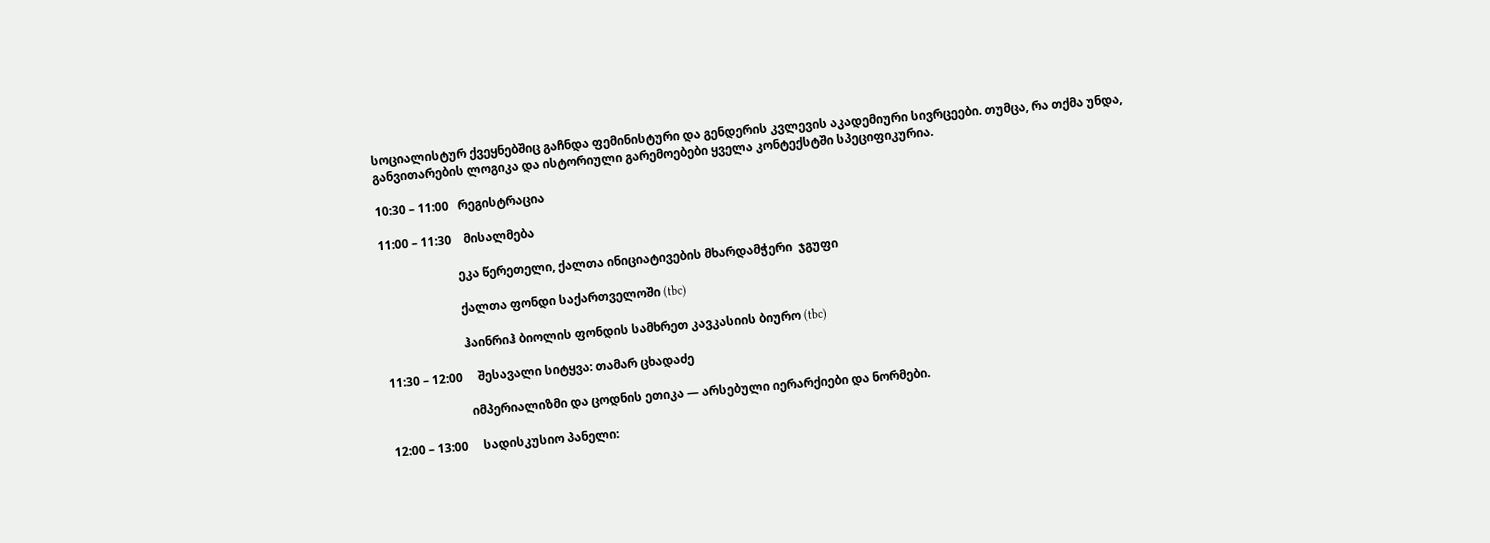სოციალისტურ ქვეყნებშიც გაჩნდა ფემინისტური და გენდერის კვლევის აკადემიური სივრცეები. თუმცა, რა თქმა უნდა, განვითარების ლოგიკა და ისტორიული გარემოებები ყველა კონტექსტში სპეციფიკურია.

10:30 – 11:00   რეგისტრაცია

11:00 – 11:30    მისალმება

                          ეკა წერეთელი, ქალთა ინიციატივების მხარდამჭერი  ჯგუფი

                          ქალთა ფონდი საქართველოში (tbc)

                          ჰაინრიჰ ბიოლის ფონდის სამხრეთ კავკასიის ბიურო (tbc)

11:30 – 12:00     შესავალი სიტყვა: თამარ ცხადაძე

                           იმპერიალიზმი და ცოდნის ეთიკა — არსებული იერარქიები და ნორმები.

12:00 – 13:00     სადისკუსიო პანელი: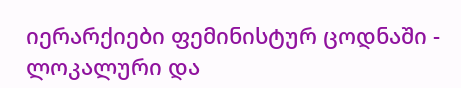იერარქიები ფემინისტურ ცოდნაში - ლოკალური და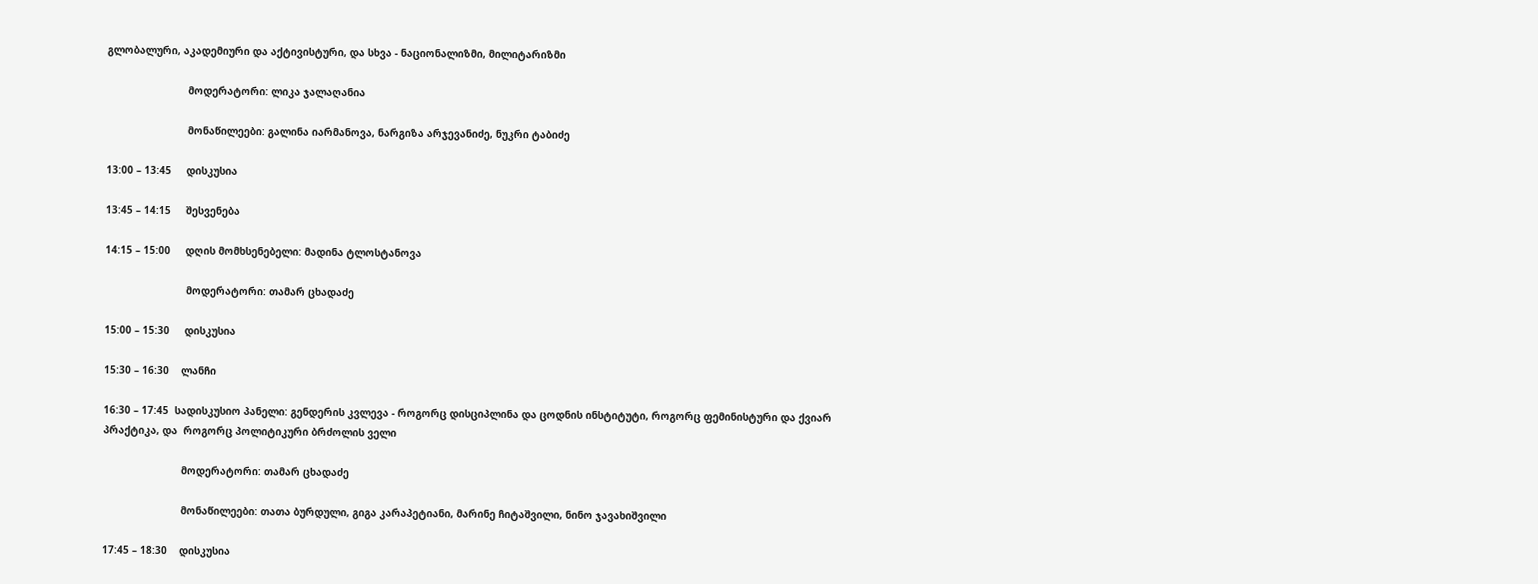გლობალური, აკადემიური და აქტივისტური, და სხვა - ნაციონალიზმი, მილიტარიზმი

                           მოდერატორი: ლიკა ჯალაღანია

                           მონაწილეები: გალინა იარმანოვა, ნარგიზა არჯევანიძე, ნუკრი ტაბიძე

13:00 – 13:45     დისკუსია

13:45 – 14:15     შესვენება

14:15 – 15:00     დღის მომხსენებელი: მადინა ტლოსტანოვა

                           მოდერატორი: თამარ ცხადაძე

15:00 – 15:30     დისკუსია

15:30 – 16:30    ლანჩი

16:30 – 17:45  სადისკუსიო პანელი: გენდერის კვლევა - როგორც დისციპლინა და ცოდნის ინსტიტუტი, როგორც ფემინისტური და ქვიარ პრაქტიკა, და  როგორც პოლიტიკური ბრძოლის ველი

                          მოდერატორი: თამარ ცხადაძე

                          მონაწილეები: თათა ბურდული, გიგა კარაპეტიანი, მარინე ჩიტაშვილი, ნინო ჯავახიშვილი

17:45 – 18:30    დისკუსია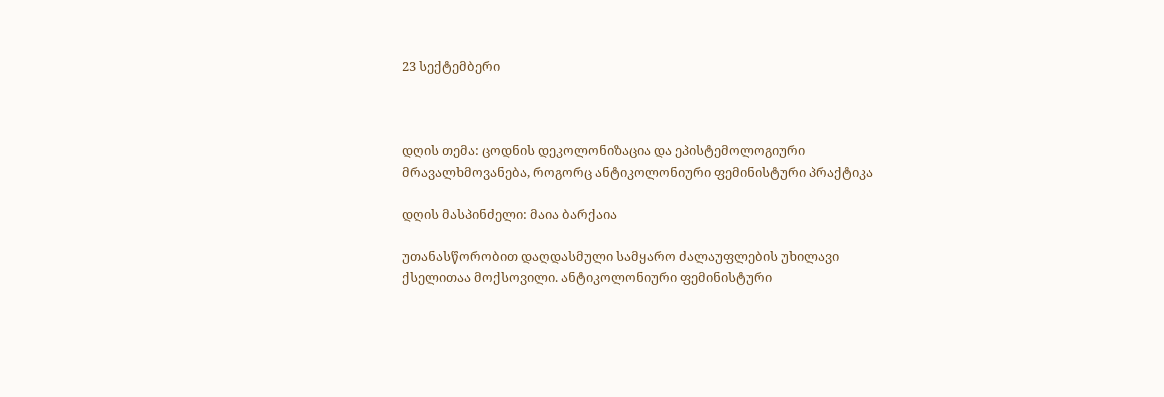23 სექტემბერი



დღის თემა: ცოდნის დეკოლონიზაცია და ეპისტემოლოგიური მრავალხმოვანება, როგორც ანტიკოლონიური ფემინისტური პრაქტიკა

დღის მასპინძელი: მაია ბარქაია

უთანასწორობით დაღდასმული სამყარო ძალაუფლების უხილავი ქსელითაა მოქსოვილი. ანტიკოლონიური ფემინისტური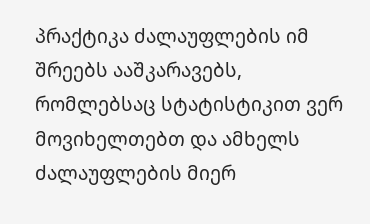პრაქტიკა ძალაუფლების იმ შრეებს ააშკარავებს,  რომლებსაც სტატისტიკით ვერ მოვიხელთებთ და ამხელს ძალაუფლების მიერ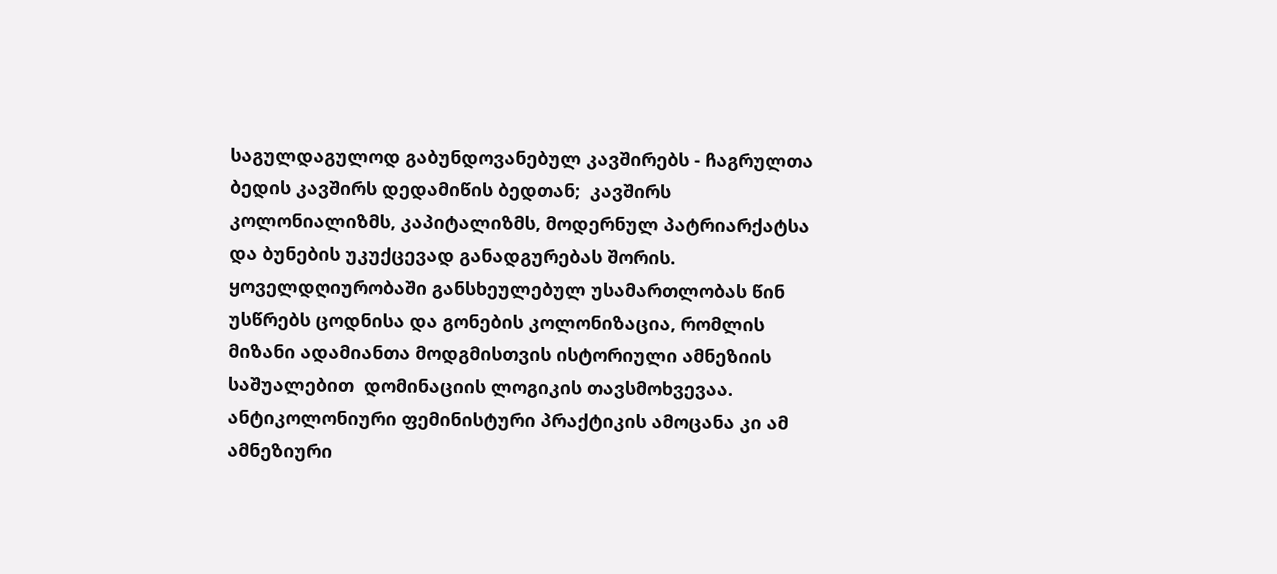საგულდაგულოდ გაბუნდოვანებულ კავშირებს - ჩაგრულთა ბედის კავშირს დედამიწის ბედთან;  კავშირს კოლონიალიზმს, კაპიტალიზმს, მოდერნულ პატრიარქატსა და ბუნების უკუქცევად განადგურებას შორის. ყოველდღიურობაში განსხეულებულ უსამართლობას წინ უსწრებს ცოდნისა და გონების კოლონიზაცია, რომლის მიზანი ადამიანთა მოდგმისთვის ისტორიული ამნეზიის საშუალებით  დომინაციის ლოგიკის თავსმოხვევაა.   ანტიკოლონიური ფემინისტური პრაქტიკის ამოცანა კი ამ ამნეზიური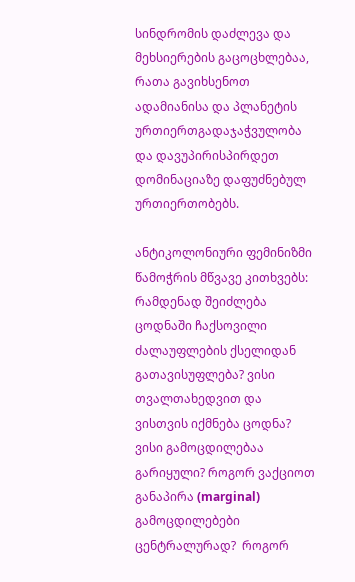სინდრომის დაძლევა და მეხსიერების გაცოცხლებაა, რათა გავიხსენოთ ადამიანისა და პლანეტის  ურთიერთგადაჯაჭვულობა და დავუპირისპირდეთ დომინაციაზე დაფუძნებულ ურთიერთობებს.

ანტიკოლონიური ფემინიზმი წამოჭრის მწვავე კითხვებს: რამდენად შეიძლება ცოდნაში ჩაქსოვილი ძალაუფლების ქსელიდან გათავისუფლება? ვისი თვალთახედვით და ვისთვის იქმნება ცოდნა? ვისი გამოცდილებაა გარიყული? როგორ ვაქციოთ განაპირა (marginal) გამოცდილებები ცენტრალურად?  როგორ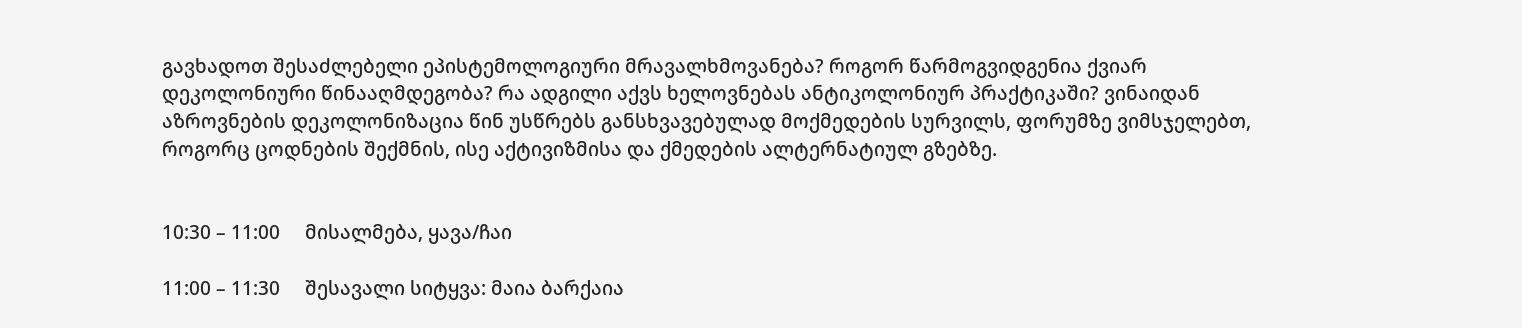გავხადოთ შესაძლებელი ეპისტემოლოგიური მრავალხმოვანება? როგორ წარმოგვიდგენია ქვიარ დეკოლონიური წინააღმდეგობა? რა ადგილი აქვს ხელოვნებას ანტიკოლონიურ პრაქტიკაში? ვინაიდან აზროვნების დეკოლონიზაცია წინ უსწრებს განსხვავებულად მოქმედების სურვილს, ფორუმზე ვიმსჯელებთ, როგორც ცოდნების შექმნის, ისე აქტივიზმისა და ქმედების ალტერნატიულ გზებზე.


10:30 – 11:00     მისალმება, ყავა/ჩაი

11:00 – 11:30     შესავალი სიტყვა: მაია ბარქაია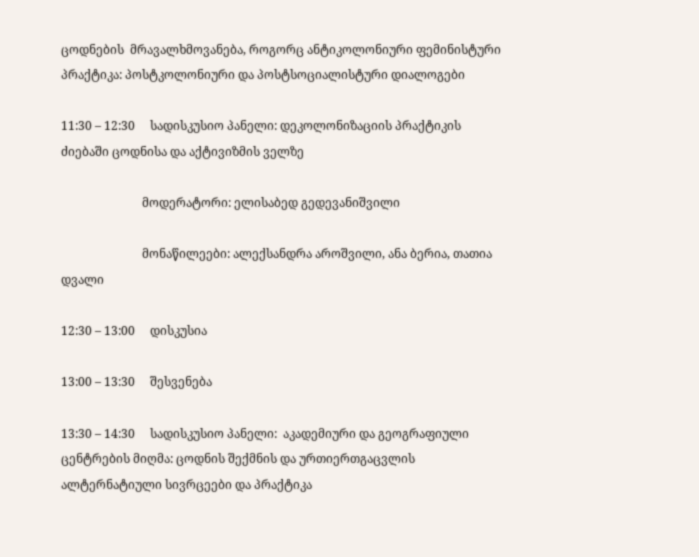ცოდნების  მრავალხმოვანება, როგორც ანტიკოლონიური ფემინისტური პრაქტიკა: პოსტკოლონიური და პოსტსოციალისტური დიალოგები

11:30 – 12:30     სადისკუსიო პანელი: დეკოლონიზაციის პრაქტიკის ძიებაში ცოდნისა და აქტივიზმის ველზე

                           მოდერატორი: ელისაბედ გედევანიშვილი

                           მონაწილეები: ალექსანდრა აროშვილი, ანა ბერია, თათია დვალი

12:30 – 13:00     დისკუსია

13:00 – 13:30     შესვენება

13:30 – 14:30     სადისკუსიო პანელი:  აკადემიური და გეოგრაფიული ცენტრების მიღმა: ცოდნის შექმნის და ურთიერთგაცვლის ალტერნატიული სივრცეები და პრაქტიკა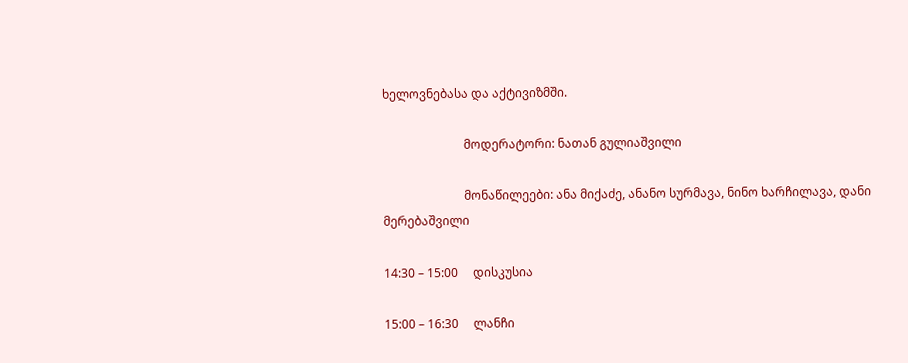ხელოვნებასა და აქტივიზმში.

                           მოდერატორი: ნათან გულიაშვილი

                           მონაწილეები: ანა მიქაძე, ანანო სურმავა, ნინო ხარჩილავა, დანი მერებაშვილი

14:30 – 15:00     დისკუსია

15:00 – 16:30     ლანჩი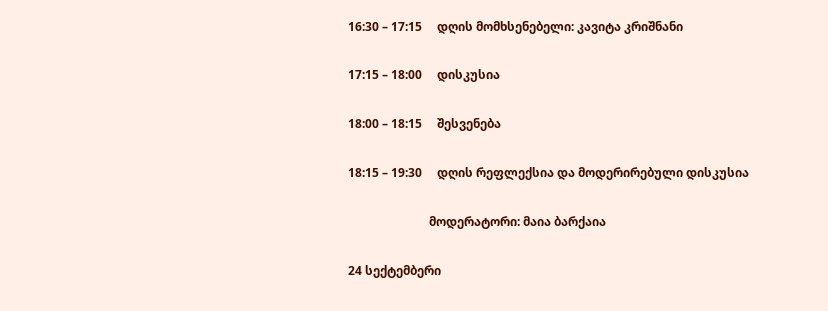16:30 – 17:15     დღის მომხსენებელი: კავიტა კრიშნანი

17:15 – 18:00     დისკუსია

18:00 – 18:15     შესვენება

18:15 – 19:30     დღის რეფლექსია და მოდერირებული დისკუსია

                           მოდერატორი: მაია ბარქაია

24 სექტემბერი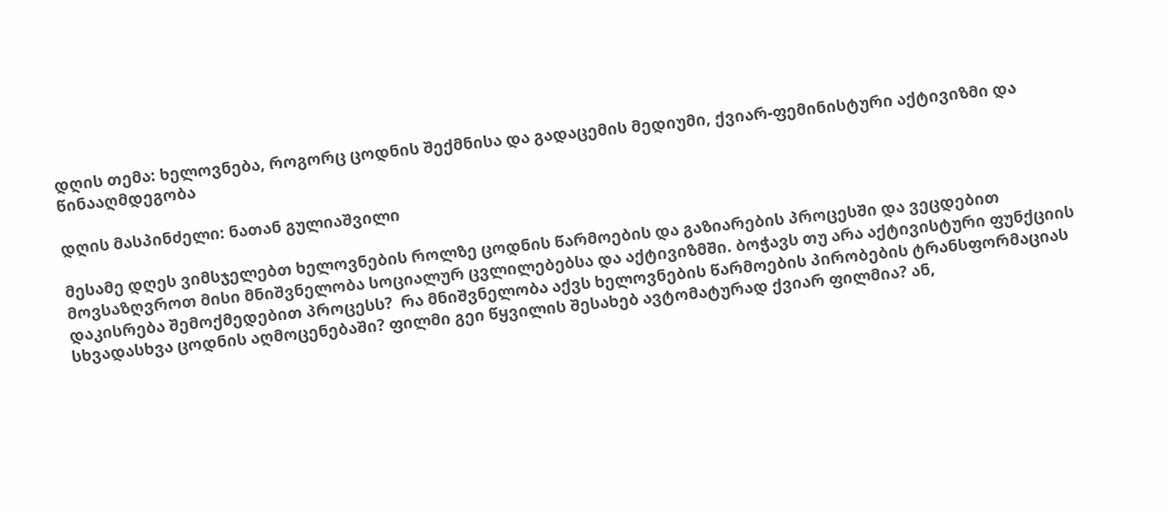დღის თემა: ხელოვნება, როგორც ცოდნის შექმნისა და გადაცემის მედიუმი, ქვიარ-ფემინისტური აქტივიზმი და წინააღმდეგობა

დღის მასპინძელი: ნათან გულიაშვილი

მესამე დღეს ვიმსჯელებთ ხელოვნების როლზე ცოდნის წარმოების და გაზიარების პროცესში და ვეცდებით მოვსაზღვროთ მისი მნიშვნელობა სოციალურ ცვლილებებსა და აქტივიზმში. ბოჭავს თუ არა აქტივისტური ფუნქციის დაკისრება შემოქმედებით პროცესს?  რა მნიშვნელობა აქვს ხელოვნების წარმოების პირობების ტრანსფორმაციას სხვადასხვა ცოდნის აღმოცენებაში? ფილმი გეი წყვილის შესახებ ავტომატურად ქვიარ ფილმია? ან,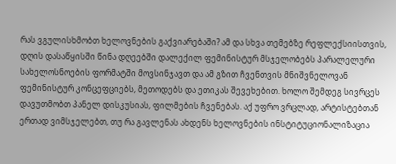რას ვგულისხმობთ ხელოვნების გაქვიარებაში? ამ და სხვა თემებზე რეფლექსიისთვის, დღის დასაწყისში წინა დღეებში დალექილ ფემინისტურ მსჯელობებს პარალელური სახელოსნოების ფორმატში მოვსინჯავთ და ამ გზით ჩვენთვის მნიშვნელოვან ფემინისტურ კონცეფციებს, მეთოდებს და ეთიკას შევეხებით. ხოლო შემდეგ სივრცეს დავუთმობთ პანელ დისკუსიას, ფილმების ჩვენებას. აქ უფრო ვრცლად, არტისტებთან ერთად ვიმსჯელებთ, თუ რა გავლენას ახდენს ხელოვნების ინსტიტუციონალიზაცია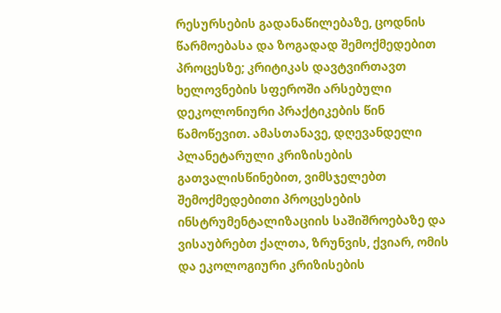რესურსების გადანაწილებაზე, ცოდნის წარმოებასა და ზოგადად შემოქმედებით პროცესზე; კრიტიკას დავტვირთავთ ხელოვნების სფეროში არსებული დეკოლონიური პრაქტიკების წინ წამოწევით. ამასთანავე, დღევანდელი პლანეტარული კრიზისების გათვალისწინებით, ვიმსჯელებთ შემოქმედებითი პროცესების ინსტრუმენტალიზაციის საშიშროებაზე და ვისაუბრებთ ქალთა, ზრუნვის, ქვიარ, ომის და ეკოლოგიური კრიზისების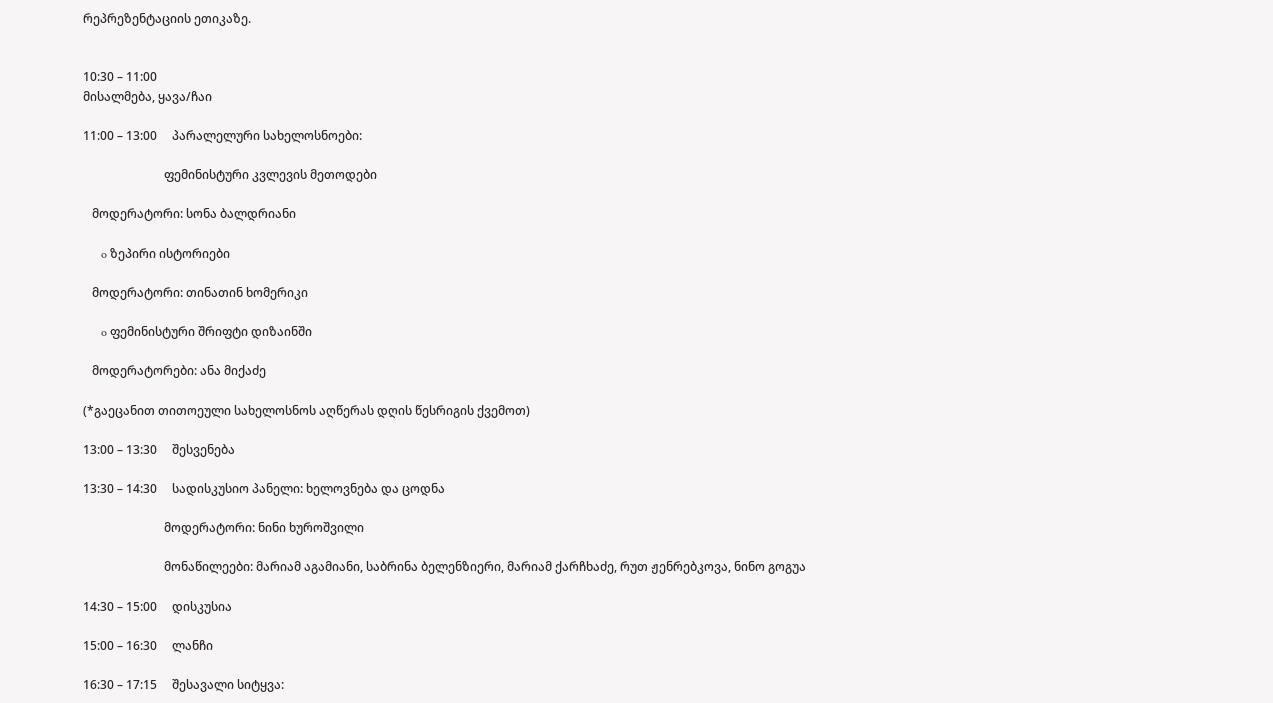რეპრეზენტაციის ეთიკაზე.


10:30 – 11:00
მისალმება, ყავა/ჩაი

11:00 – 13:00     პარალელური სახელოსნოები:

                           ფემინისტური კვლევის მეთოდები

   მოდერატორი: სონა ბალდრიანი

      o ზეპირი ისტორიები

   მოდერატორი: თინათინ ხომერიკი

      o ფემინისტური შრიფტი დიზაინში

   მოდერატორები: ანა მიქაძე

(*გაეცანით თითოეული სახელოსნოს აღწერას დღის წესრიგის ქვემოთ)

13:00 – 13:30     შესვენება

13:30 – 14:30     სადისკუსიო პანელი: ხელოვნება და ცოდნა

                           მოდერატორი: ნინი ხუროშვილი

                           მონაწილეები: მარიამ აგამიანი, საბრინა ბელენზიერი, მარიამ ქარჩხაძე, რუთ ჟენრებკოვა, ნინო გოგუა

14:30 – 15:00     დისკუსია

15:00 – 16:30     ლანჩი

16:30 – 17:15     შესავალი სიტყვა: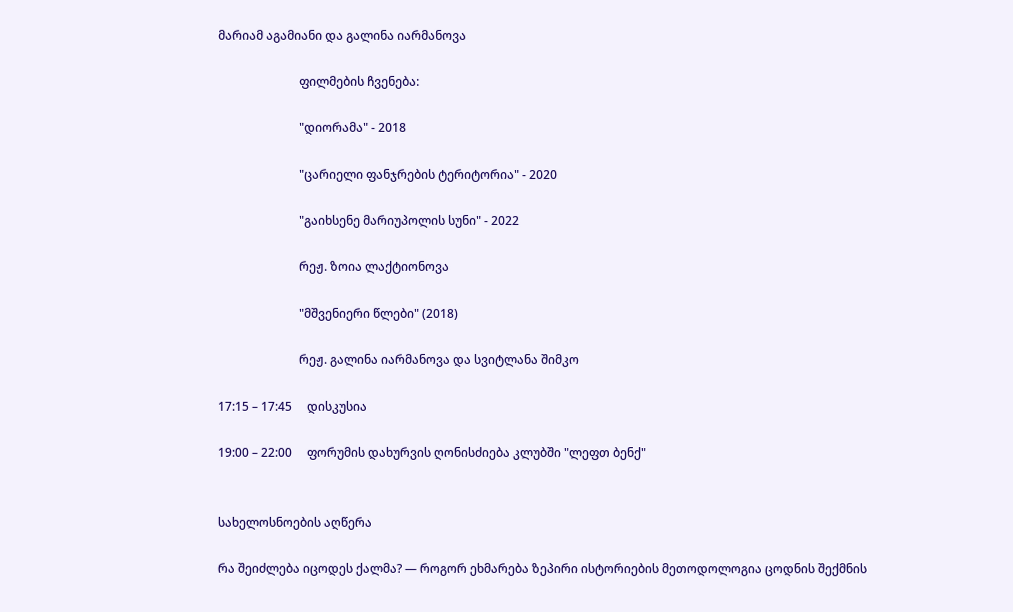მარიამ აგამიანი და გალინა იარმანოვა

                           ფილმების ჩვენება:

                           "დიორამა" - 2018

                           "ცარიელი ფანჯრების ტერიტორია" - 2020

                           "გაიხსენე მარიუპოლის სუნი" - 2022

                           რეჟ. ზოია ლაქტიონოვა

                           "მშვენიერი წლები" (2018)

                           რეჟ. გალინა იარმანოვა და სვიტლანა შიმკო

17:15 – 17:45     დისკუსია

19:00 – 22:00     ფორუმის დახურვის ღონისძიება კლუბში "ლეფთ ბენქ"


სახელოსნოების აღწერა

რა შეიძლება იცოდეს ქალმა? — როგორ ეხმარება ზეპირი ისტორიების მეთოდოლოგია ცოდნის შექმნის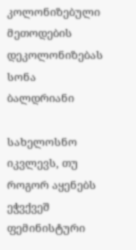კოლონიზებული მეთოდების დეკოლონიზებას სონა ბალდრიანი

სახელოსნო იკვლევს, თუ როგორ აყენებს ეჭვქვეშ ფემინისტური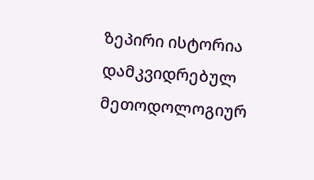ზეპირი ისტორია დამკვიდრებულ მეთოდოლოგიურ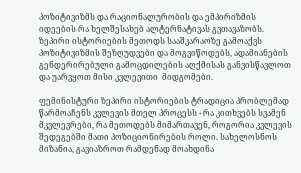პოზიტივიზმს და რაციონალურობის და ემპირიზმის იდეების რა ხელშესახებ ალტერნატივას გვთავაზობს. ზეპირი ისტორიების მეთოდს სააშკარაოზე გამოაქვს პოზიტივიზმის შეზღუდვები და მოგვიწოდებს, ადამიანების გენდერირებული გამოცდილების აღქმისას განვისწავლოთ და უარვყოთ მისი კვლევითი  მიდგომები.

ფემინისტური ზეპირი ისტორიების ტრადიცია პრობლემად წარმოაჩენს კვლევის მთელ პროცესს - რა კითხვებს სვამენ მკვლევრები, რა მეთოდებს მიმართავენ, როგორია კვლევის შედეგებში მათი პოზიციონირების როლი. სახელოსნოს მიზანია, გავიაზროთ რამდენად მოახდინა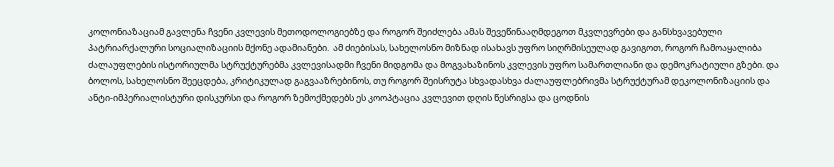კოლონიაზაციამ გავლენა ჩვენი კვლევის მეთოდოლოგიებზე და როგორ შეიძლება ამას შევეწინააღმდეგოთ მკვლევრები და განსხვავებული პატრიარქალური სოციალიზაციის მქონე ადამიანები.  ამ ძიებისას, სახელოსნო მიზნად ისახავს უფრო სიღრმისეულად გავიგოთ, როგორ ჩამოაყალიბა ძალაუფლების ისტორიულმა სტრუქტურებმა კვლევისადმი ჩვენი მიდგომა და მოგვახაზინოს კვლევის უფრო სამართლიანი და დემოკრატიული გზები. და ბოლოს, სახელოსნო შეეცდება, კრიტიკულად გაგვააზრებინოს, თუ როგორ შეისრუტა სხვადასხვა ძალაუფლებრივმა სტრუქტურამ დეკოლონიზაციის და ანტი-იმპერიალისტური დისკურსი და როგორ ზემოქმედებს ეს კოოპტაცია კვლევით დღის წესრიგსა და ცოდნის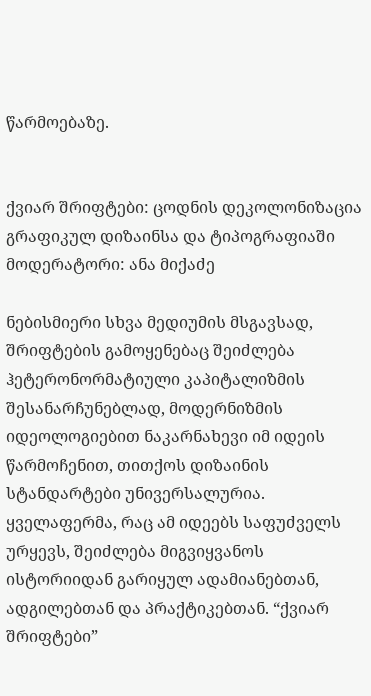წარმოებაზე.


ქვიარ შრიფტები: ცოდნის დეკოლონიზაცია გრაფიკულ დიზაინსა და ტიპოგრაფიაში მოდერატორი: ანა მიქაძე

ნებისმიერი სხვა მედიუმის მსგავსად, შრიფტების გამოყენებაც შეიძლება  ჰეტერონორმატიული კაპიტალიზმის შესანარჩუნებლად, მოდერნიზმის იდეოლოგიებით ნაკარნახევი იმ იდეის წარმოჩენით, თითქოს დიზაინის სტანდარტები უნივერსალურია. ყველაფერმა, რაც ამ იდეებს საფუძველს ურყევს, შეიძლება მიგვიყვანოს ისტორიიდან გარიყულ ადამიანებთან, ადგილებთან და პრაქტიკებთან. “ქვიარ შრიფტები”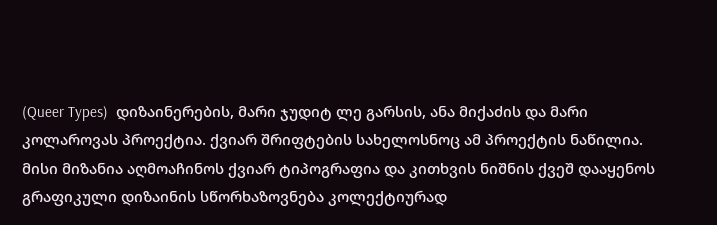(Queer Types)  დიზაინერების, მარი ჯუდიტ ლე გარსის, ანა მიქაძის და მარი კოლაროვას პროექტია. ქვიარ შრიფტების სახელოსნოც ამ პროექტის ნაწილია. მისი მიზანია აღმოაჩინოს ქვიარ ტიპოგრაფია და კითხვის ნიშნის ქვეშ დააყენოს გრაფიკული დიზაინის სწორხაზოვნება კოლექტიურად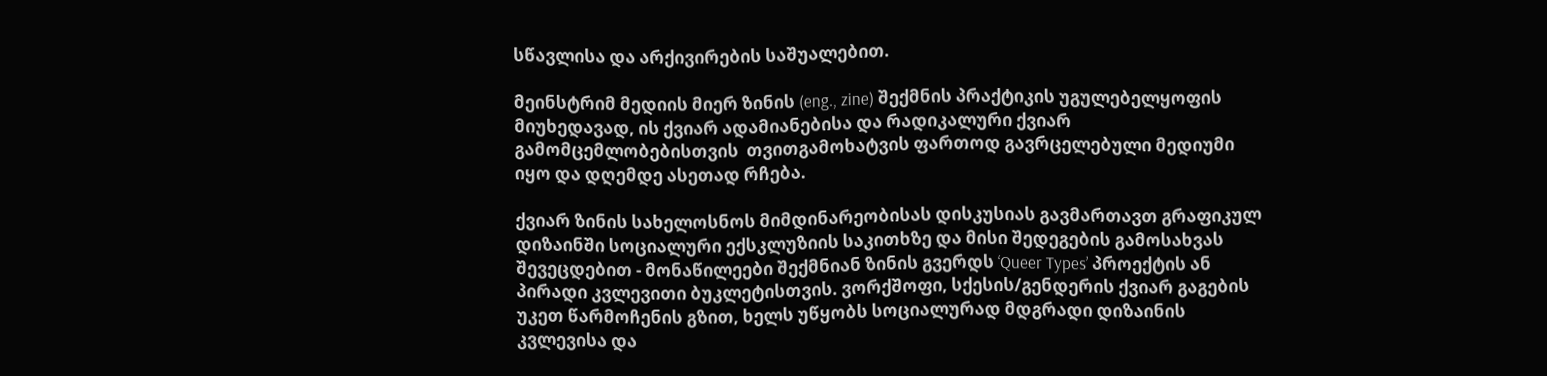სწავლისა და არქივირების საშუალებით.

მეინსტრიმ მედიის მიერ ზინის (eng., zine) შექმნის პრაქტიკის უგულებელყოფის მიუხედავად, ის ქვიარ ადამიანებისა და რადიკალური ქვიარ გამომცემლობებისთვის  თვითგამოხატვის ფართოდ გავრცელებული მედიუმი იყო და დღემდე ასეთად რჩება.

ქვიარ ზინის სახელოსნოს მიმდინარეობისას დისკუსიას გავმართავთ გრაფიკულ დიზაინში სოციალური ექსკლუზიის საკითხზე და მისი შედეგების გამოსახვას შევეცდებით - მონაწილეები შექმნიან ზინის გვერდს ‘Queer Types’ პროექტის ან პირადი კვლევითი ბუკლეტისთვის. ვორქშოფი, სქესის/გენდერის ქვიარ გაგების უკეთ წარმოჩენის გზით, ხელს უწყობს სოციალურად მდგრადი დიზაინის კვლევისა და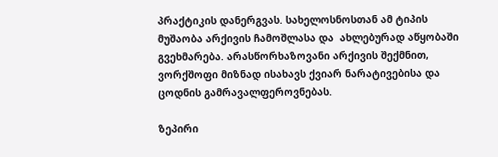პრაქტიკის დანერგვას. სახელოსნოსთან ამ ტიპის მუშაობა არქივის ჩამოშლასა და  ახლებურად აწყობაში გვეხმარება. არასწორხაზოვანი არქივის შექმნით, ვორქშოფი მიზნად ისახავს ქვიარ ნარატივებისა და ცოდნის გამრავალფეროვნებას.

ზეპირი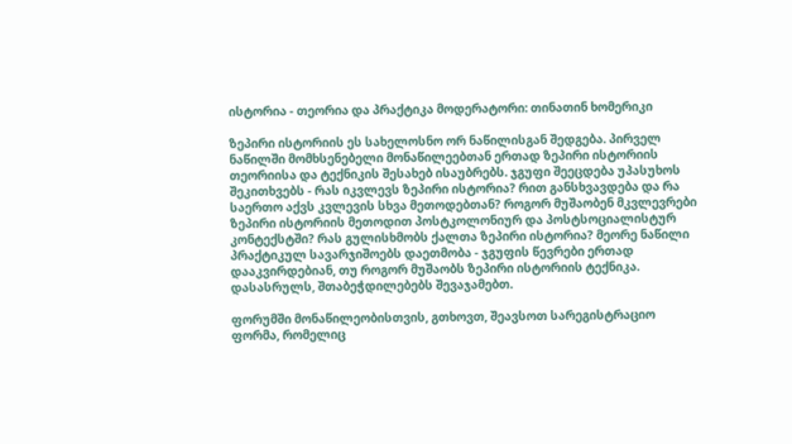ისტორია - თეორია და პრაქტიკა მოდერატორი: თინათინ ხომერიკი

ზეპირი ისტორიის ეს სახელოსნო ორ ნაწილისგან შედგება. პირველ ნაწილში მომხსენებელი მონაწილეებთან ერთად ზეპირი ისტორიის თეორიისა და ტექნიკის შესახებ ისაუბრებს. ჯგუფი შეეცდება უპასუხოს შეკითხვებს - რას იკვლევს ზეპირი ისტორია? რით განსხვავდება და რა საერთო აქვს კვლევის სხვა მეთოდებთან? როგორ მუშაობენ მკვლევრები ზეპირი ისტორიის მეთოდით პოსტკოლონიურ და პოსტსოციალისტურ კონტექსტში? რას გულისხმობს ქალთა ზეპირი ისტორია? მეორე ნაწილი პრაქტიკულ სავარჯიშოებს დაეთმობა - ჯგუფის წევრები ერთად  დააკვირდებიან, თუ როგორ მუშაობს ზეპირი ისტორიის ტექნიკა. დასასრულს, შთაბეჭდილებებს შევაჯამებთ.

ფორუმში მონაწილეობისთვის, გთხოვთ, შეავსოთ სარეგისტრაციო ფორმა, რომელიც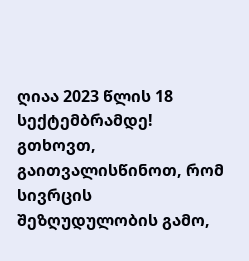ღიაა 2023 წლის 18 სექტემბრამდე! გთხოვთ, გაითვალისწინოთ, რომ სივრცის შეზღუდულობის გამო,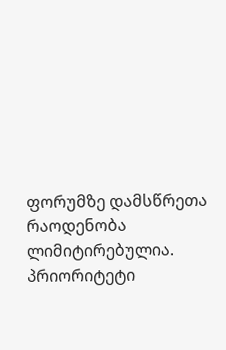ფორუმზე დამსწრეთა რაოდენობა ლიმიტირებულია. პრიორიტეტი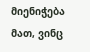მიენიჭება მათ, ვინც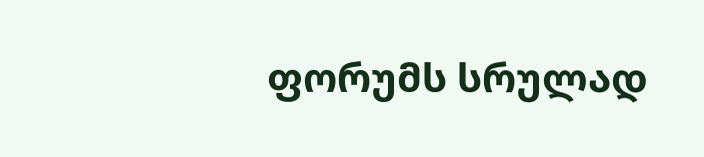ფორუმს სრულად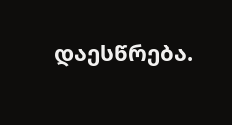დაესწრება.